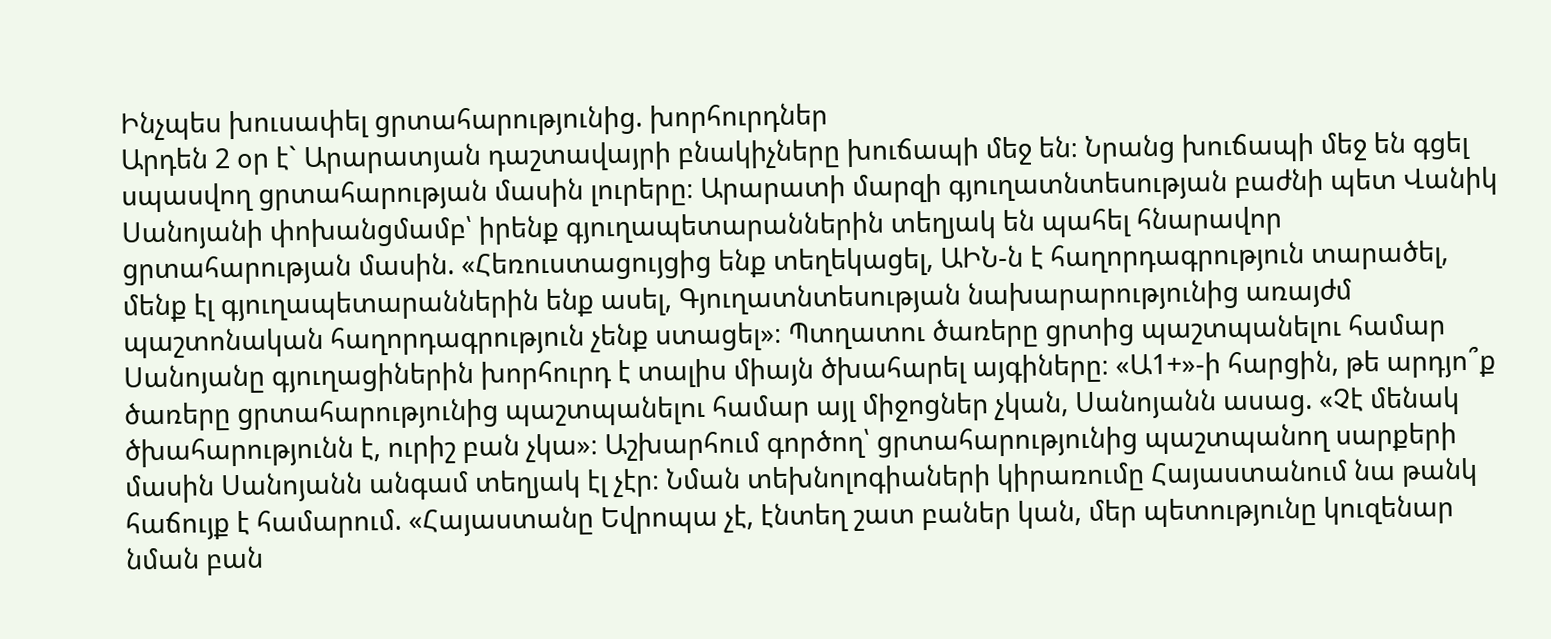Ինչպես խուսափել ցրտահարությունից. խորհուրդներ
Արդեն 2 օր է` Արարատյան դաշտավայրի բնակիչները խուճապի մեջ են։ Նրանց խուճապի մեջ են գցել սպասվող ցրտահարության մասին լուրերը։ Արարատի մարզի գյուղատնտեսության բաժնի պետ Վանիկ Սանոյանի փոխանցմամբ՝ իրենք գյուղապետարաններին տեղյակ են պահել հնարավոր ցրտահարության մասին. «Հեռուստացույցից ենք տեղեկացել, ԱԻՆ-ն է հաղորդագրություն տարածել, մենք էլ գյուղապետարաններին ենք ասել, Գյուղատնտեսության նախարարությունից առայժմ պաշտոնական հաղորդագրություն չենք ստացել»։ Պտղատու ծառերը ցրտից պաշտպանելու համար Սանոյանը գյուղացիներին խորհուրդ է տալիս միայն ծխահարել այգիները։ «Ա1+»-ի հարցին, թե արդյո՞ք ծառերը ցրտահարությունից պաշտպանելու համար այլ միջոցներ չկան, Սանոյանն ասաց. «Չէ մենակ ծխահարությունն է, ուրիշ բան չկա»։ Աշխարհում գործող՝ ցրտահարությունից պաշտպանող սարքերի մասին Սանոյանն անգամ տեղյակ էլ չէր։ Նման տեխնոլոգիաների կիրառումը Հայաստանում նա թանկ հաճույք է համարում. «Հայաստանը Եվրոպա չէ, էնտեղ շատ բաներ կան, մեր պետությունը կուզենար նման բան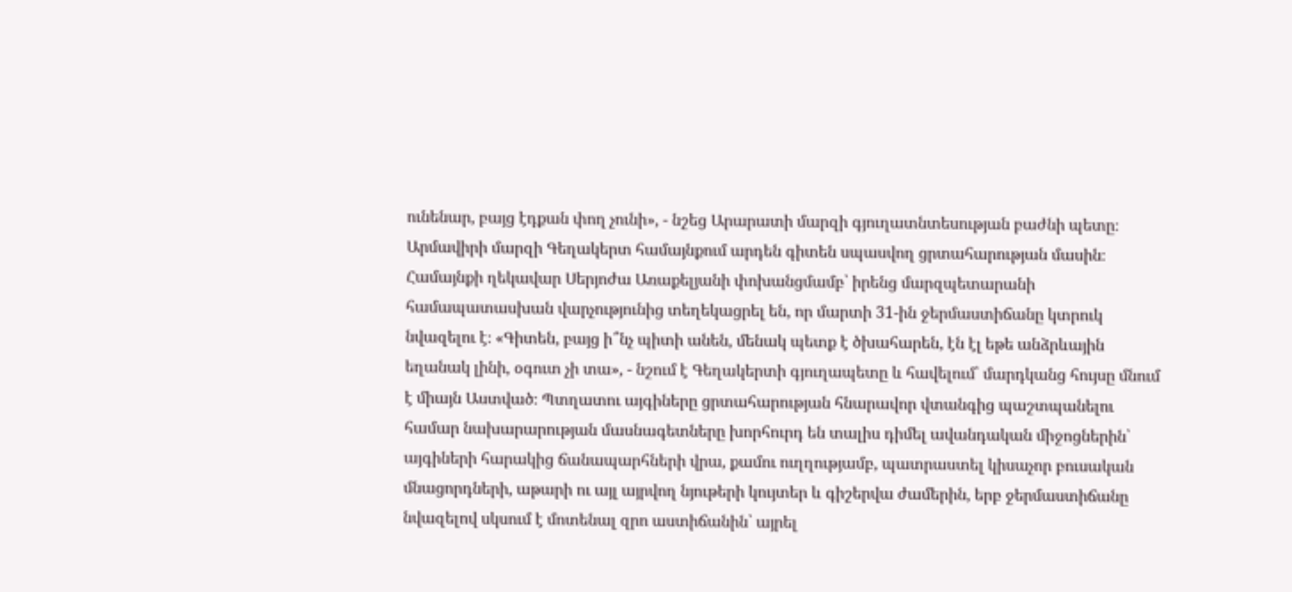ունենար, բայց էդքան փող չունի», - նշեց Արարատի մարզի գյուղատնտեսության բաժնի պետը։ Արմավիրի մարզի Գեղակերտ համայնքում արդեն գիտեն սպասվող ցրտահարության մասին։ Համայնքի ղեկավար Սերյոժա Առաքելյանի փոխանցմամբ՝ իրենց մարզպետարանի համապատասխան վարչությունից տեղեկացրել են, որ մարտի 31-ին ջերմաստիճանը կտրուկ նվազելու է։ «Գիտեն, բայց ի՞նչ պիտի անեն, մենակ պետք է ծխահարեն, էն էլ եթե անձրևային եղանակ լինի, օգուտ չի տա», - նշում է Գեղակերտի գյուղապետը և հավելում՝ մարդկանց հույսը մնում է միայն Աստված։ Պտղատու այգիները ցրտահարության հնարավոր վտանգից պաշտպանելու համար նախարարության մասնագետները խորհուրդ են տալիս դիմել ավանդական միջոցներին՝ այգիների հարակից ճանապարհների վրա, քամու ուղղությամբ, պատրաստել կիսաչոր բուսական մնացորդների, աթարի ու այլ այրվող նյութերի կույտեր և գիշերվա ժամերին, երբ ջերմաստիճանը նվազելով սկսում է մոտենալ զրո աստիճանին՝ այրել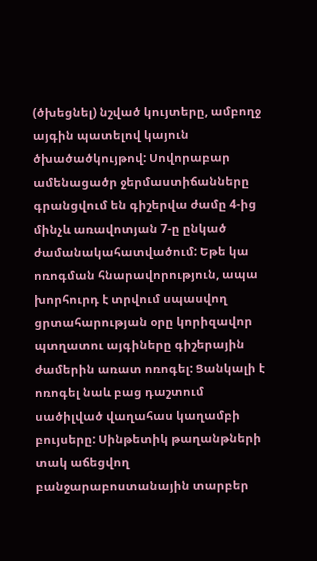(ծխեցնել) նշված կույտերը, ամբողջ այգին պատելով կայուն ծխածածկույթով: Սովորաբար ամենացածր ջերմաստիճանները գրանցվում են գիշերվա ժամը 4-ից մինչև առավոտյան 7-ը ընկած ժամանակահատվածում: Եթե կա ոռոգման հնարավորություն, ապա խորհուրդ է տրվում սպասվող ցրտահարության օրը կորիզավոր պտղատու այգիները գիշերային ժամերին առատ ոռոգել: Ցանկալի է ոռոգել նաև բաց դաշտում սածիլված վաղահաս կաղամբի բույսերը: Սինթետիկ թաղանթների տակ աճեցվող բանջարաբոստանային տարբեր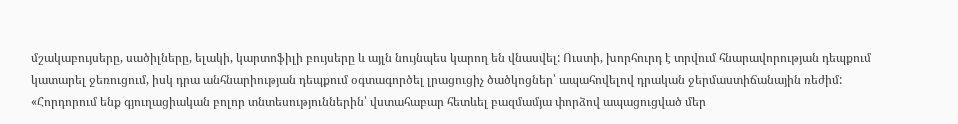մշակաբույսերը, սածիլները, ելակի, կարտոֆիլի բույսերը և այլն նույնպես կարող են վնասվել: Ուստի, խորհուրդ է տրվում հնարավորության դեպքում կատարել ջեռուցում, իսկ դրա անհնարիության դեպքում օգտագործել լրացուցիչ ծածկոցներ՝ ապահովելով դրական ջերմաստիճանային ռեժիմ: «Հորդորում ենք գյուղացիական բոլոր տնտեսություններին՝ վստահաբար հետևել բազմամյա փորձով ապացուցված մեր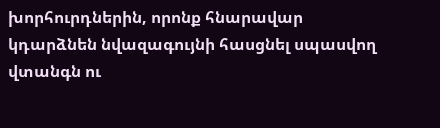խորհուրդներին, որոնք հնարավար կդարձնեն նվազագույնի հասցնել սպասվող վտանգն ու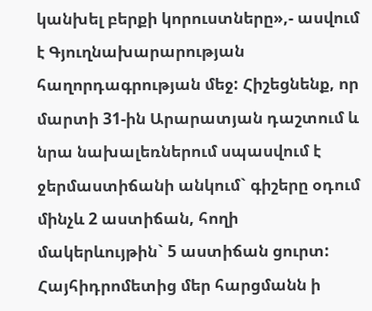կանխել բերքի կորուստները»,- ասվում է Գյուղնախարարության հաղորդագրության մեջ: Հիշեցնենք, որ մարտի 31-ին Արարատյան դաշտում և նրա նախալեռներում սպասվում է ջերմաստիճանի անկում` գիշերը օդում մինչև 2 աստիճան, հողի մակերևույթին` 5 աստիճան ցուրտ: Հայհիդրոմետից մեր հարցմանն ի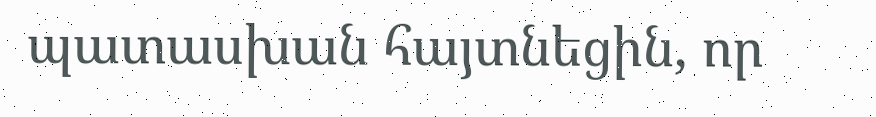պատասխան հայտնեցին, որ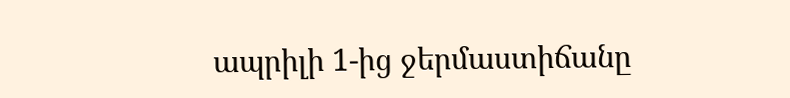ապրիլի 1-ից ջերմաստիճանը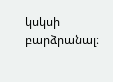կսկսի բարձրանալ։